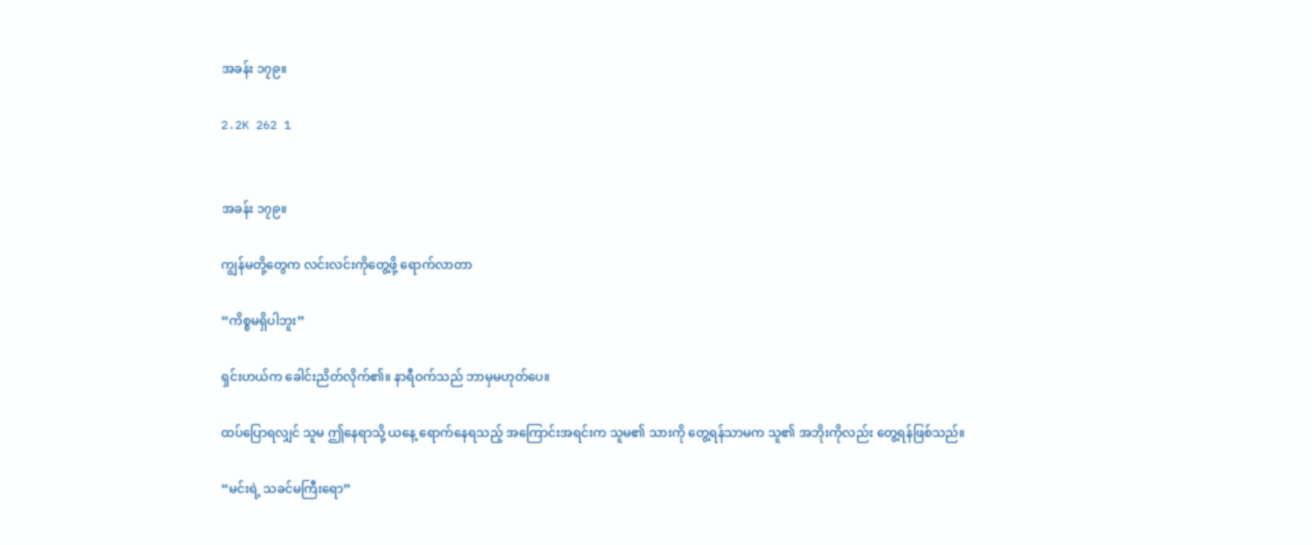အခန်း ၁၇၉။

2.2K 262 1


အခန်း ၁၇၉။

ကျွန်မတို့တွေက လင်းလင်းကိုတွေ့ဖို့ ရောက်လာတာ

“ကိစ္စမရှိပါဘူး”

ရှင်းဟယ်က ခေါင်းညိတ်လိုက်၏။ နာရီဝက်သည် ဘာမှမဟုတ်ပေ။

ထပ်ပြောရလျှင် သူမ ဤနေရာသို့ ယနေ့ ရောက်နေရသည့် အကြောင်းအရင်းက သူမ၏ သားကို တွေ့ရန်သာမက သူ၏ အဘိုးကိုလည်း တွေ့ရန်ဖြစ်သည်။

“မင်းရဲ့ သခင်မကြီးရော”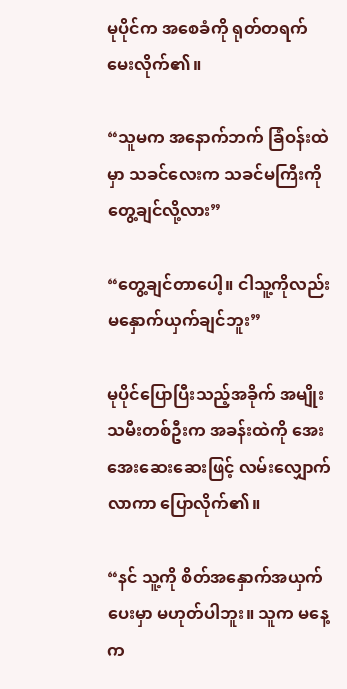မုပိုင်က အစေခံကို ရုတ်တရက် မေးလိုက်၏။

“သူမက အနောက်ဘက် ခြံဝန်းထဲမှာ သခင်လေးက သခင်မကြီးကို တွေ့ချင်လို့လား”

“တွေ့ချင်တာပေါ့။ ငါသူ့ကိုလည်း မနှောက်ယှက်ချင်ဘူး”

မုပိုင်ပြောပြီးသည့်အခိုက် အမျိုးသမီးတစ်ဦးက အခန်းထဲကို အေးအေးဆေးဆေးဖြင့် လမ်းလျှောက်လာကာ ပြောလိုက်၏။

“နင် သူ့ကို စိတ်အနှောက်အယှက် ပေးမှာ မဟုတ်ပါဘူး။ သူက မနေ့က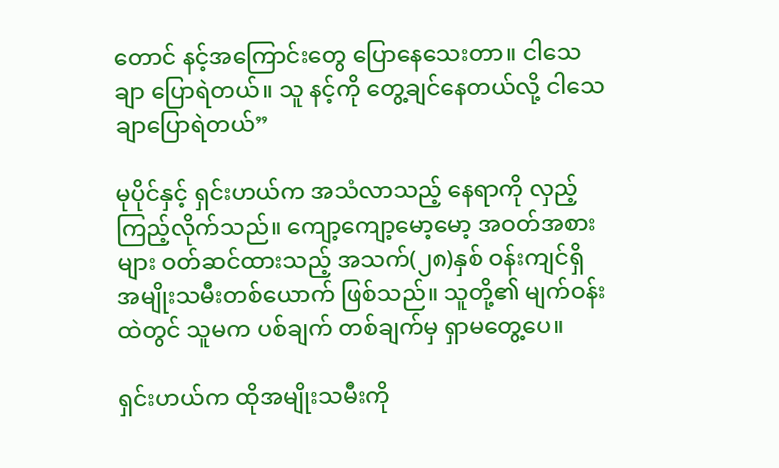တောင် နင့်အကြောင်းတွေ ပြောနေသေးတာ။ ငါသေချာ ပြောရဲတယ်။ သူ နင့်ကို တွေ့ချင်နေတယ်လို့ ငါသေချာပြောရဲတယ်”

မုပိုင်နှင့် ရှင်းဟယ်က အသံလာသည့် နေရာကို လှည့်ကြည့်လိုက်သည်။ ကျော့ကျော့မော့မော့ အဝတ်အစားများ ဝတ်ဆင်ထားသည့် အသက်(၂၈)နှစ် ဝန်းကျင်ရှိ အမျိုးသမီးတစ်ယောက် ဖြစ်သည်။ သူတို့၏ မျက်ဝန်းထဲတွင် သူမက ပစ်ချက် တစ်ချက်မှ ရှာမတွေ့ပေ။

ရှင်းဟယ်က ထိုအမျိုးသမီးကို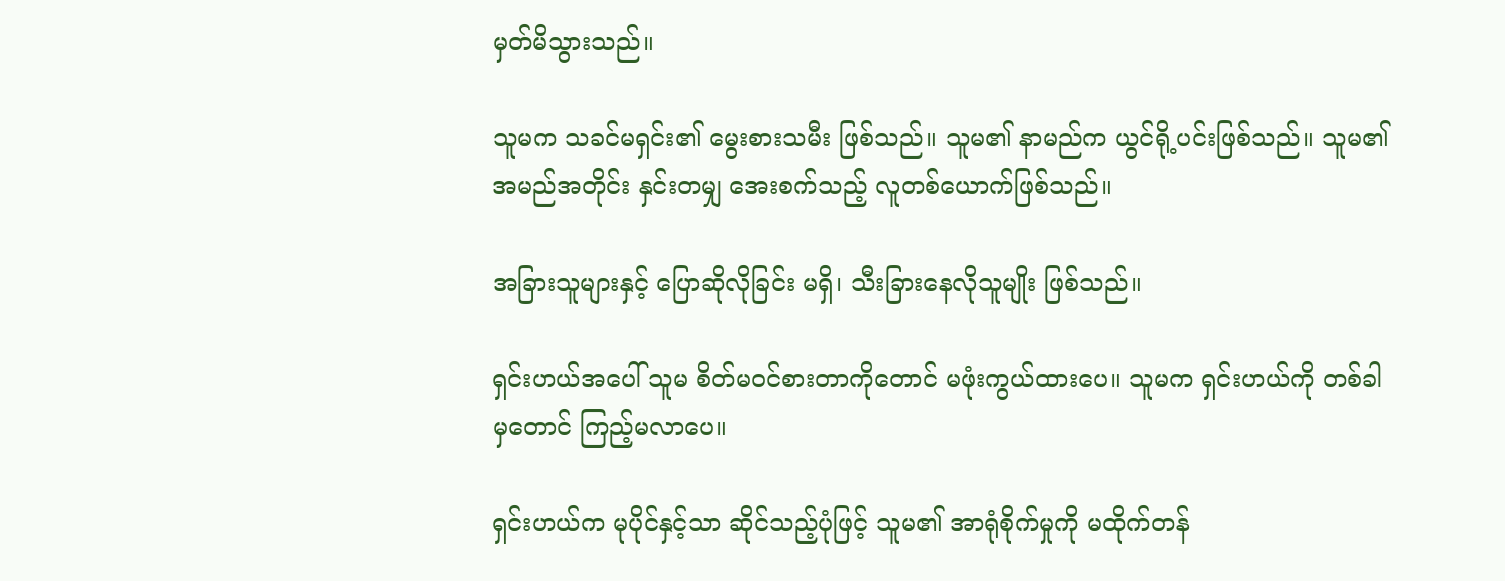မှတ်မိသွားသည်။

သူမက သခင်မရှင်း၏ မွေးစားသမီး ဖြစ်သည်။ သူမ၏ နာမည်က ယွင်ရို့ပင်းဖြစ်သည်။ သူမ၏ အမည်အတိုင်း နှင်းတမျှ အေးစက်သည့် လူတစ်ယောက်ဖြစ်သည်။

အခြားသူများနှင့် ပြောဆိုလိုခြင်း မရှိ၊ သီးခြားနေလိုသူမျိုး ဖြစ်သည်။

ရှင်းဟယ်အပေါ် သူမ စိတ်မဝင်စားတာကိုတောင် မဖုံးကွယ်ထားပေ။ သူမက ရှင်းဟယ်ကို တစ်ခါမှတောင် ကြည့်မလာပေ။

ရှင်းဟယ်က မုပိုင်နှင့်သာ ဆိုင်သည့်ပုံဖြင့် သူမ၏ အာရုံစိုက်မှုကို မထိုက်တန်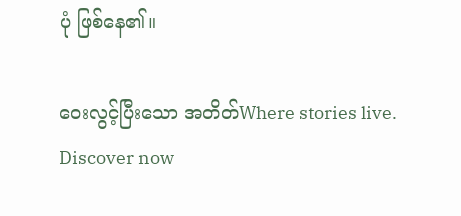ပုံ ဖြစ်နေ၏။

ဝေးလွင့်ပြီးသော အတိတ်Where stories live. Discover now